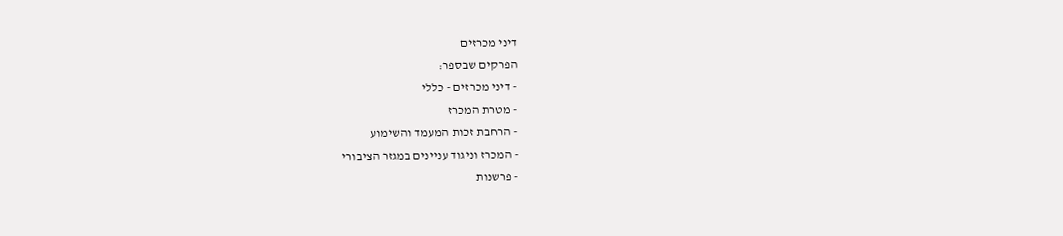דיני מכרזים
הפרקים שבספר:
- דיני מכרזים - כללי
- מטרת המכרז
- הרחבת זכות המעמד והשימוע
- המכרז וניגוד עניינים במגזר הציבורי
- פרשנות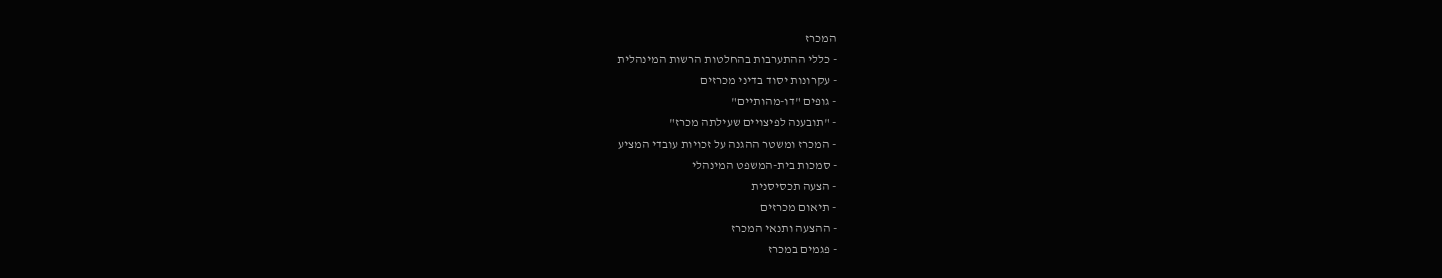המכרז
- כללי ההתערבות בהחלטות הרשות המינהלית
- עקרונות יסוד בדיני מכרזים
- גופים "דו-מהותיים"
- "תובענה לפיצויים שעילתה מכרז"
- המכרז ומשטר ההגנה על זכויות עובדי המציע
- סמכות בית-המשפט המינהלי
- הצעה תכסיסנית
- תיאום מכרזים
- ההצעה ותנאי המכרז
- פגמים במכרז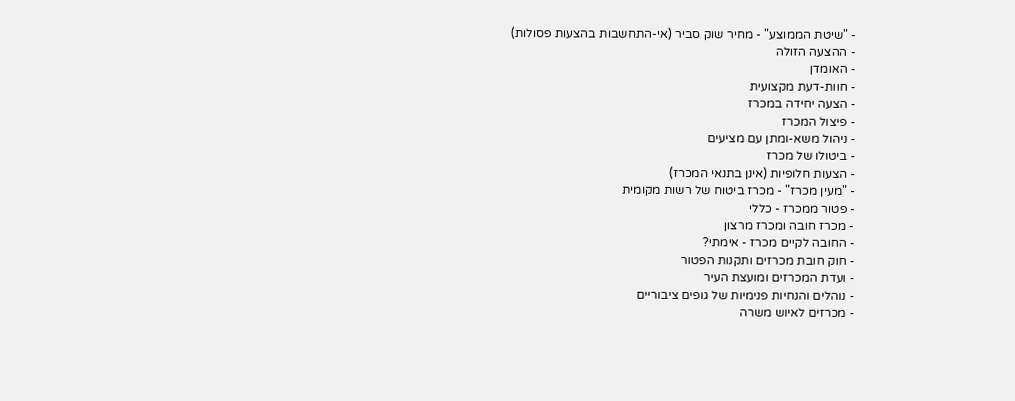- "שיטת הממוצע" - מחיר שוק סביר (אי-התחשבות בהצעות פסולות)
- ההצעה הזולה
- האומדן
- חוות-דעת מקצועית
- הצעה יחידה במכרז
- פיצול המכרז
- ניהול משא-ומתן עם מציעים
- ביטולו של מכרז
- הצעות חלופיות (אינן בתנאי המכרז)
- "מעין מכרז" - מכרז ביטוח של רשות מקומית
- פטור ממכרז - כללי
- מכרז חובה ומכרז מרצון
- החובה לקיים מכרז - אימתי?
- חוק חובת מכרזים ותקנות הפטור
- ועדת המכרזים ומועצת העיר
- נוהלים והנחיות פנימיות של גופים ציבוריים
- מכרזים לאיוש משרה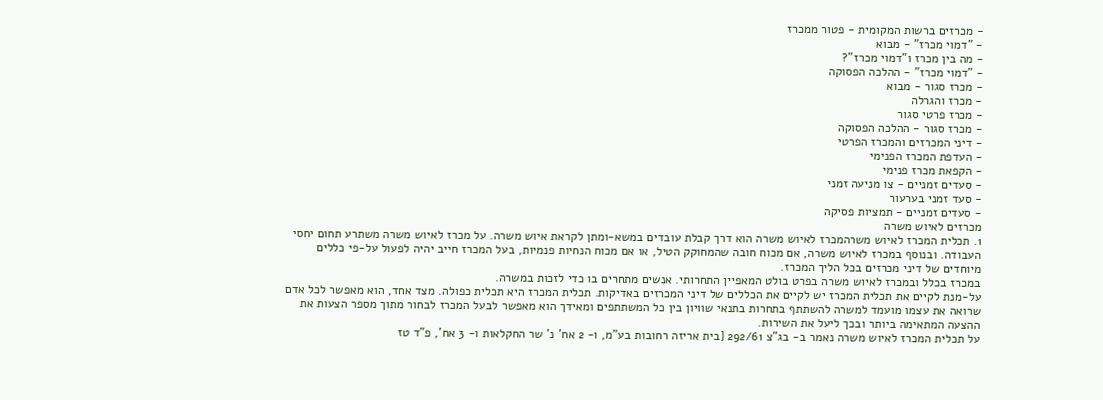- מכרזים ברשות המקומית - פטור ממכרז
- "דמוי מכרז" - מבוא
- מה בין מכרז ו"דמוי מכרז"?
- "דמוי מכרז" - ההלכה הפסוקה
- מכרז סגור - מבוא
- מכרז והגרלה
- מכרז פרטי סגור
- מכרז סגור - ההלכה הפסוקה
- דיני המכרזים והמכרז הפרטי
- העדפת המכרז הפנימי
- הקפאת מכרז פנימי
- סעדים זמניים - צו מניעה זמני
- סעד זמני בערעור
- סעדים זמניים - תמציות פסיקה
מכרזים לאיוש משרה
1. תכלית המכרז לאיוש משרהמכרז לאיוש משרה הוא דרך קבלת עובדים במשא-ומתן לקראת איוש משרה. על מכרז לאיוש משרה משתרע תחום יחסי העבודה. ובנוסף במכרז לאיוש משרה, אם מכוח חובה שהמחוקק הטיל, או אם מכוח הנחיות פנמיות, בעל המכרז חייב יהיה לפעול על-פי כללים מיוחדים של דיני מכרזים בכל הליך המכרז.
במכרז בכלל ובמכרז לאיוש משרה בפרט בולט המאפיין התחרותי. אנשים מתחרים בו כדי לזכות במשרה.
על-מנת לקיים את תכלית המכרז יש לקיים את הכללים של דיני המכרזים באדיקות. תכלית המכרז היא תכלית כפולה. מצד אחד, הוא מאפשר לכל אדם שרואה את עצמו מועמד למשרה להשתתף בתחרות בתנאי שוויון בין כל המשתתפים ומאידך הוא מאפשר לבעל המכרז לבחור מתוך מספר הצעות את ההצעה המתאימה ביותר ובכך ליעל את השירות.
על תכלית המכרז לאיוש משרה נאמר ב- בג"צ 292/61 {בית אריזה רחובות בע"מ, ו- 2 אח' נ' שר החקלאות ו- 3 אח', פ"ד טז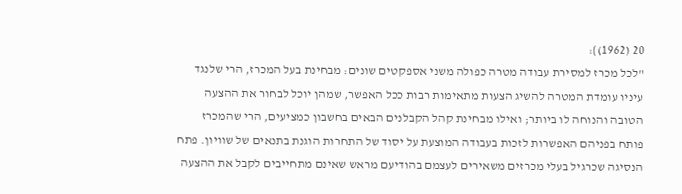20 (1962)}:
"לכל מכרז למסירת עבודה מטרה כפולה משני אספקטים שונים: מבחינת בעל המכרז, הרי שלנגד עיניו עומדת המטרה להשיג הצעות מתאימות רבות ככל האפשר, שמהן יוכל לבחור את ההצעה הטובה והנוחה לו ביותר; ואילו מבחינת קהל הקבלנים הבאים בחשבון כמציעים, הרי שהמכרז פותח בפניהם האפשרות לזכות בעבודה המוצעת על יסוד של התחרות הוגנת בתנאים של שוויון. פתח הנסיגה שכרגיל בעלי מכרזים משאירים לעצמם בהודיעם מראש שאינם מתחייבים לקבל את ההצעה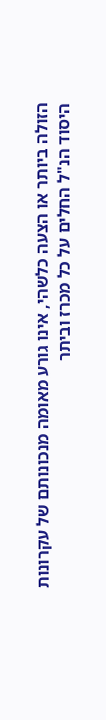הזולה ביותר או הצעה כלשהי, אינו גורע מאומה מנכונותם של עקרונות היסוד הנ"ל החלים על כל מכרז וביתר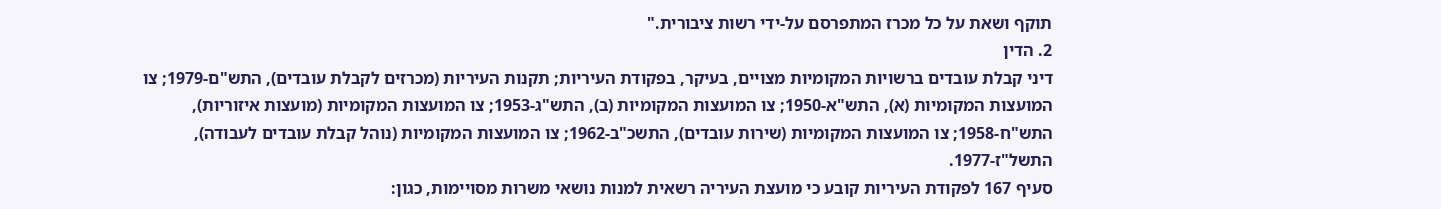תוקף ושאת על כל מכרז המתפרסם על-ידי רשות ציבורית."
2. הדין
דיני קבלת עובדים ברשויות המקומיות מצויים, בעיקר, בפקודת העיריות; תקנות העיריות (מכרזים לקבלת עובדים), התש"ם-1979; צו המועצות המקומיות (א), התש"א-1950; צו המועצות המקומיות (ב), התש"ג-1953; צו המועצות המקומיות (מועצות איזוריות), התש"ח-1958; צו המועצות המקומיות (שירות עובדים), התשכ"ב-1962; צו המועצות המקומיות (נוהל קבלת עובדים לעבודה), התשל"ז-1977.
סעיף 167 לפקודת העיריות קובע כי מועצת העיריה רשאית למנות נושאי משרות מסויימות, כגון: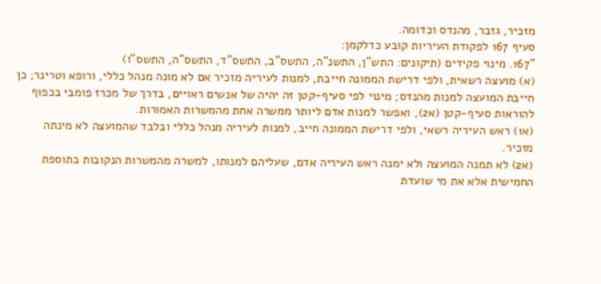מזכיר, גזבר, מהנדס וכדומה.
סעיף 167 לפקודת העיריות קובע כדלקמן:
"167. מינוי פקידים (תיקונים: התש"ן, התשנ"ה, התשס"ב, התשס"ד, התשס"ה, התשס"ו)
(א) מועצה רשאית, ולפי דרישת הממונה חייבת, למנות לעיריה מזכיר אם לא מונה מנהל כללי, ורופא וטרינר; כן חייבת המועצה למנות מהנדס; מינוי לפי סעיף-קטן זה יהיה של אנשים ראויים, בדרך של מכרז פומבי בכפוף להוראות סעיף-קטן (א2), ואפשר למנות אדם ליותר ממשרה אחת מהמשרות האמורות.
(א1) ראש העיריה רשאי, ולפי דרישת הממונה חייב, למנות לעיריה מנהל כללי ובלבד שהמועצה לא מינתה מזכיר.
(א2) לא תמנה המועצה ולא ימנה ראש העיריה אדם, שעליהם למנותו, למשרה מהמשרות הנקובות בתוספת החמישית אלא את מי שועדת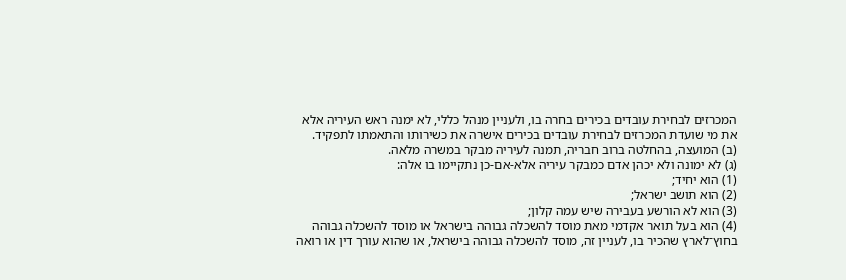המכרזים לבחירת עובדים בכירים בחרה בו, ולעניין מנהל כללי, לא ימנה ראש העיריה אלא את מי שועדת המכרזים לבחירת עובדים בכירים אישרה את כשירותו והתאמתו לתפקיד.
(ב) המועצה, בהחלטה ברוב חבריה, תמנה לעיריה מבקר במשרה מלאה.
(ג) לא ימונה ולא יכהן אדם כמבקר עיריה אלא-אם-כן נתקיימו בו אלה:
(1) הוא יחיד;
(2) הוא תושב ישראל;
(3) הוא לא הורשע בעבירה שיש עמה קלון;
(4) הוא בעל תואר אקדמי מאת מוסד להשכלה גבוהה בישראל או מוסד להשכלה גבוהה בחוץ־לארץ שהכיר בו, לעניין זה, מוסד להשכלה גבוהה בישראל, או שהוא עורך דין או רואה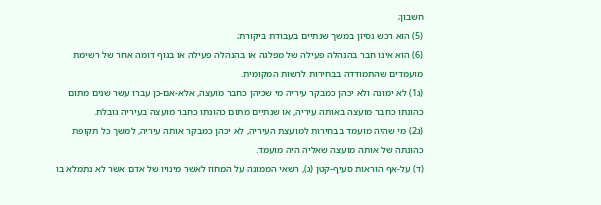חשבון;
(5) הוא רכש נסיון במשך שנתיים בעבודת ביקורת;
(6) הוא אינו חבר בהנהלה פעילה של מפלגה או בהנהלה פעילה או בגוף דומה אחר של רשימת מועמדים שהתמודדה בבחירות לרשות המקומית.
(ג1) לא ימונה ולא יכהן כמבקר עיריה מי שכיהן כחבר מועצה, אלא-אם-כן עברו עשר שנים מתום כהונתו כחבר מועצה באותה עיריה, או שנתיים מתום כהונתו כחבר מועצה בעיריה גובלת.
(ג2) מי שהיה מועמד בבחירות למועצת העיריה, לא יכהן כמבקר אותה עיריה, למשך כל תקופת כהונתה של אותה מועצה שאליה היה מועמד.
(ד) על-אף הוראות סעיף-קטן (ג), רשאי הממונה על המחוז לאשר מינויו של אדם אשר לא נתמלא בו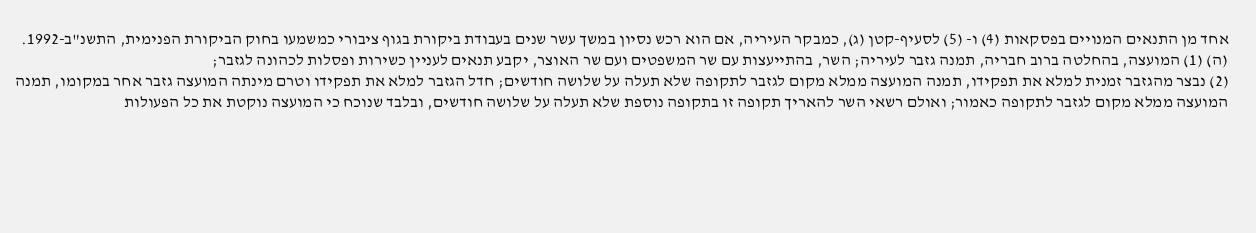אחד מן התנאים המנויים בפסקאות (4) ו- (5) לסעיף-קטן (ג), כמבקר העיריה, אם הוא רכש נסיון במשך עשר שנים בעבודת ביקורת בגוף ציבורי כמשמעו בחוק הביקורת הפנימית, התשנ"ב-1992.
(ה) (1) המועצה, בהחלטה ברוב חבריה, תמנה גזבר לעיריה; השר, בהתייעצות עם שר המשפטים ועם שר האוצר, יקבע תנאים לעניין כשירות ופסלות לכהונה לגזבר;
(2) נבצר מהגזבר זמנית למלא את תפקידו, תמנה המועצה ממלא מקום לגזבר לתקופה שלא תעלה על שלושה חודשים; חדל הגזבר למלא את תפקידו וטרם מינתה המועצה גזבר אחר במקומו, תמנה המועצה ממלא מקום לגזבר לתקופה כאמור; ואולם רשאי השר להאריך תקופה זו בתקופה נוספת שלא תעלה על שלושה חודשים, ובלבד שנוכח כי המועצה נוקטת את כל הפעולות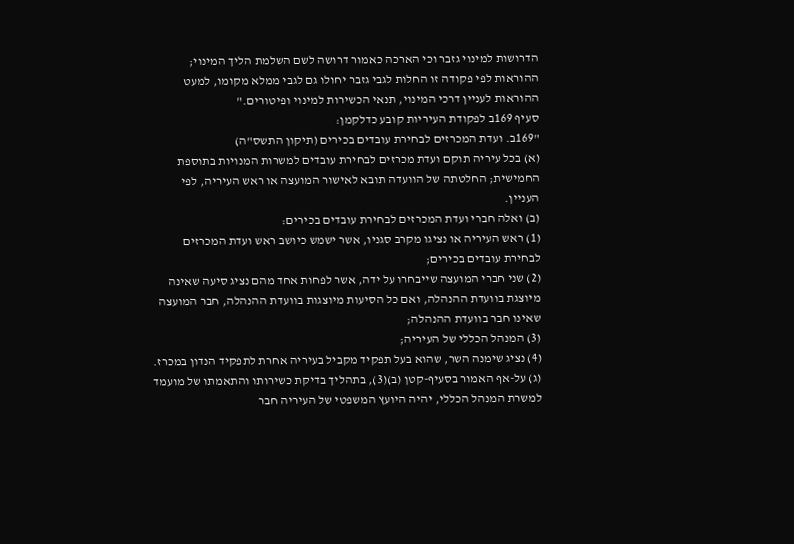הדרושות למינוי גזבר וכי הארכה כאמור דרושה לשם השלמת הליך המינוי; ההוראות לפי פקודה זו החלות לגבי גזבר יחולו גם לגבי ממלא מקומו, למעט ההוראות לעניין דרכי המינוי, תנאי הכשירות למינוי ופיטורים."
סעיף 169ב לפקודת העיריות קובע כדלקמן:
"169ב. ועדת המכרזים לבחירת עובדים בכירים (תיקון התשס"ה)
(א) בכל עיריה תוקם ועדת מכרזים לבחירת עובדים למשרות המנויות בתוספת החמישית; החלטתה של הוועדה תובא לאישור המועצה או ראש העיריה, לפי העניין.
(ב) ואלה חברי ועדת המכרזים לבחירת עובדים בכירים:
(1) ראש העיריה או נציגו מקרב סגניו, אשר ישמש כיושב ראש ועדת המכרזים לבחירת עובדים בכירים;
(2) שני חברי המועצה שייבחרו על ידה, אשר לפחות אחד מהם נציג סיעה שאינה מיוצגת בוועדת ההנהלה, ואם כל הסיעות מיוצגות בוועדת ההנהלה, חבר המועצה שאינו חבר בוועדת ההנהלה;
(3) המנהל הכללי של העיריה;
(4) נציג שימנה השר, שהוא בעל תפקיד מקביל בעיריה אחרת לתפקיד הנדון במכרז.
(ג) על-אף האמור בסעיף-קטן (ב)(3), בתהליך בדיקת כשירותו והתאמתו של מועמד למשרת המנהל הכללי, יהיה היועץ המשפטי של העיריה חבר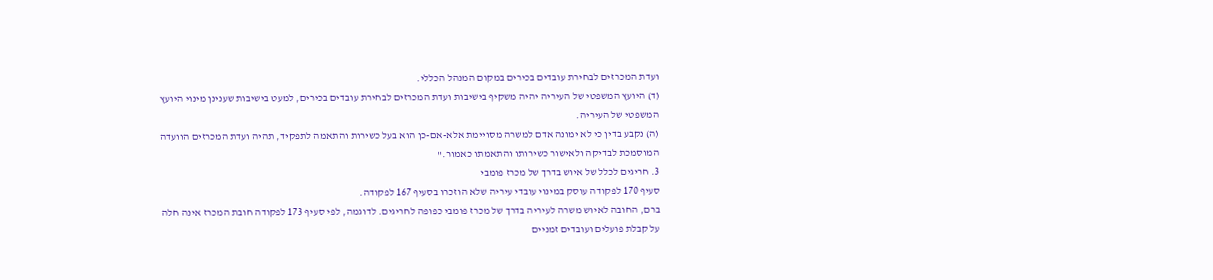ועדת המכרזים לבחירת עובדים בכירים במקום המנהל הכללי.
(ד) היועץ המשפטי של העיריה יהיה משקיף בישיבות ועדת המכרזים לבחירת עובדים בכירים, למעט בישיבות שענינן מינוי היועץ המשפטי של העיריה.
(ה) נקבע בדין כי לא ימונה אדם למשרה מסויימת אלא-אם-כן הוא בעל כשירות והתאמה לתפקיד, תהיה ועדת המכרזים הוועדה המוסמכת לבדיקה ולאישור כשירותו והתאמתו כאמור."
3. חריגים לכלל של איוש בדרך של מכרז פומבי
סעיף 170 לפקודה עוסק במינוי עובדי עיריה שלא הוזכרו בסעיף 167 לפקודה.
ברם, החובה לאיוש משרה לעיריה בדרך של מכרז פומבי כפופה לחריגים. לדוגמה, לפי סעיף 173 לפקודה חובת המכרז אינה חלה על קבלת פועלים ועובדים זמניים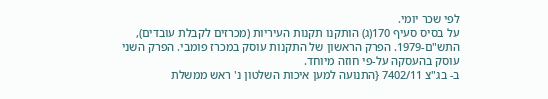לפי שכר יומי.
על בסיס סעיף 170(ג) הותקנו תקנות העיריות (מכרזים לקבלת עובדים), התש"ם-1979. הפרק הראשון של התקנות עוסק במכרז פומבי. הפרק השני עוסק בהעסקה על-פי חוזה מיוחד.
ב- בג"צ 7402/11 {התנועה למען איכות השלטון נ' ראש ממשלת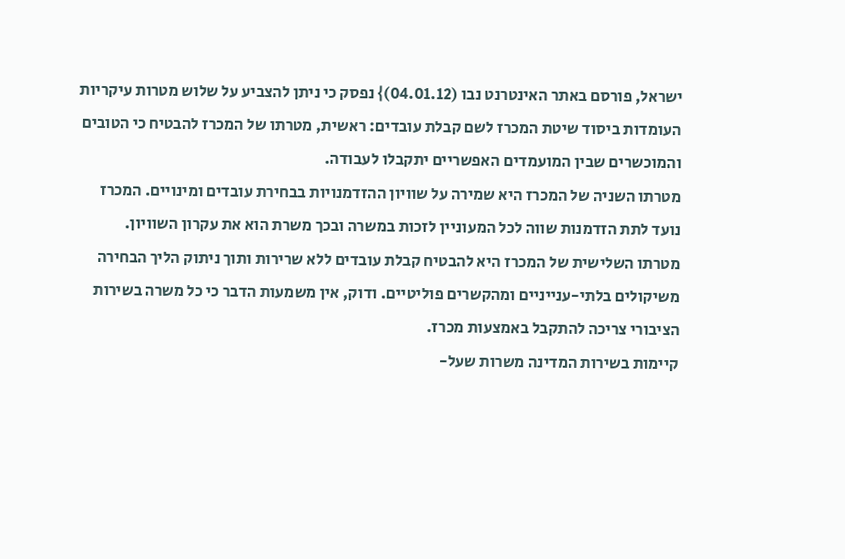ישראל, פורסם באתר האינטרנט נבו (04.01.12)} נפסק כי ניתן להצביע על שלוש מטרות עיקריות העומדות ביסוד שיטת המכרז לשם קבלת עובדים: ראשית, מטרתו של המכרז להבטיח כי הטובים והמוכשרים שבין המועמדים האפשריים יתקבלו לעבודה.
מטרתו השניה של המכרז היא שמירה על שוויון ההזדמנויות בבחירת עובדים ומינויים. המכרז נועד לתת הזדמנות שווה לכל המעוניין לזכות במשרה ובכך משרת הוא את עקרון השוויון.
מטרתו השלישית של המכרז היא להבטיח קבלת עובדים ללא שרירות ותוך ניתוק הליך הבחירה משיקולים בלתי-ענייניים ומהקשרים פוליטיים. ודוק, אין משמעות הדבר כי כל משרה בשירות הציבורי צריכה להתקבל באמצעות מכרז.
קיימות בשירות המדינה משרות שעל-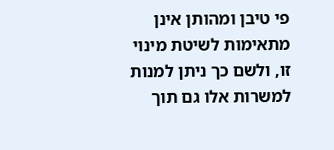פי טיבן ומהותן אינן מתאימות לשיטת מינוי זו, ולשם כך ניתן למנות למשרות אלו גם תוך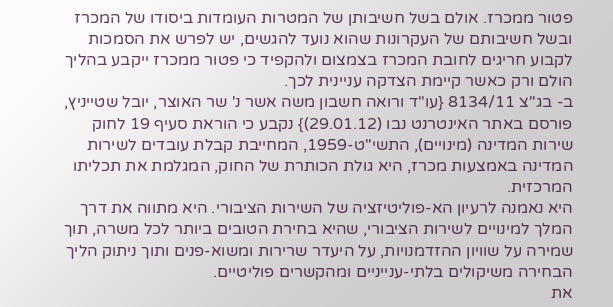פטור ממכרז. אולם בשל חשיבותן של המטרות העומדות ביסודו של המכרז ובשל חשיבותם של העקרונות שהוא נועד להגשים, יש לפרש את הסמכות לקבוע חריגים לחובת המכרז בצמצום ולהקפיד כי פטור ממכרז ייקבע בהליך הולם ורק כאשר קיימת הצדקה עניינית לכך.
ב- בג"צ 8134/11 {עו"ד ורואה חשבון משה אשר נ' שר האוצר, יובל שטייניץ, פורסם באתר האינטרנט נבו (29.01.12)} נקבע כי הוראת סעיף 19 לחוק שירות המדינה (מינויים), התשי"ט-1959, המחייבת קבלת עובדים לשירות המדינה באמצעות מכרז, היא גולת הכותרת של החוק, המגלמת את תכליתו המרכזית.
היא נאמנה לרעיון הא-פוליטיזציה של השירות הציבורי. היא מתווה את דרך המלך למינויים לשירות הציבורי, שהיא בחירת הטובים ביותר לכל משרה, תוך שמירה על שוויון ההזדמנויות, על היעדר שרירות ומשוא-פנים ותוך ניתוק הליך הבחירה משיקולים בלתי-ענייניים ומהקשרים פוליטיים.
את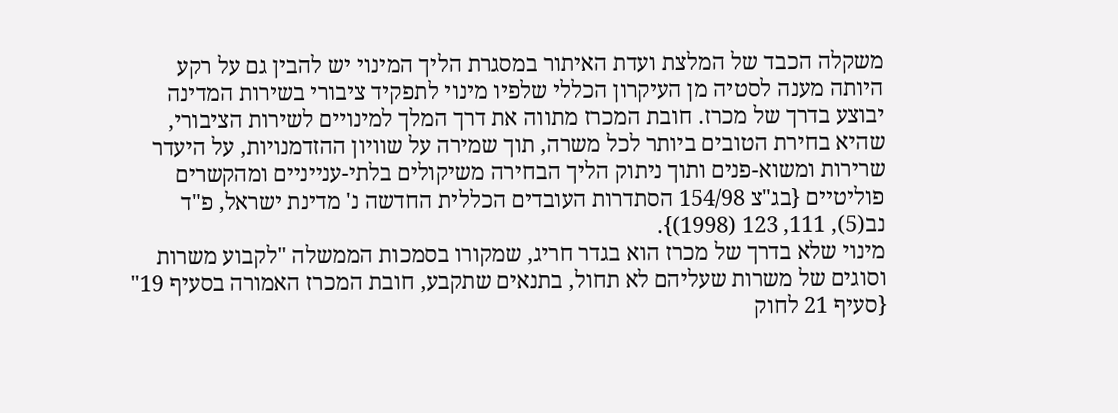משקלה הכבד של המלצת ועדת האיתור במסגרת הליך המינוי יש להבין גם על רקע היותה מענה לסטיה מן העיקרון הכללי שלפיו מינוי לתפקיד ציבורי בשירות המדינה יבוצע בדרך של מכרז. חובת המכרז מתווה את דרך המלך למינויים לשירות הציבורי, שהיא בחירת הטובים ביותר לכל משרה, תוך שמירה על שוויון ההזדמנויות, על היעדר שרירות ומשוא-פנים ותוך ניתוק הליך הבחירה משיקולים בלתי-ענייניים ומהקשרים פוליטיים {בג"צ 154/98 הסתדרות העובדים הכללית החדשה נ' מדינת ישראל, פ"ד נב(5), 111, 123 (1998)}.
מינוי שלא בדרך של מכרז הוא בגדר חריג, שמקורו בסמכות הממשלה "לקבוע משרות וסוגים של משרות שעליהם לא תחול, בתנאים שתקבע, חובת המכרז האמורה בסעיף 19" {סעיף 21 לחוק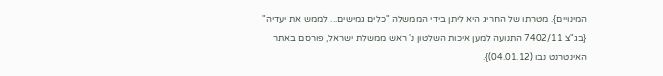המינויים}. מטרתו של החריג היא ליתן בידי הממשלה "כלים גמישים... לממש את יעדיה" {בג"צ 7402/11 התנועה למען איכות השלטון נ' ראש ממשלת ישראל, פורסם באתר האינטרנט נבו (04.01.12)}.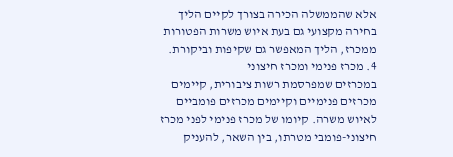אלא שהממשלה הכירה בצורך לקיים הליך בחירה מקצועי גם בעת איוש משרות הפטורות ממכרז, הליך המאפשר גם שקיפות וביקורת.
4. מכרז פנימי ומכרז חיצוני
במכרזים שמפרסמת רשות ציבורית, קיימים מכרזים פנימיים וקיימים מכרזים פומביים לאיוש משרה. קיומו של מכרז פנימי לפני מכרז חיצוני-פומבי מטרתו, בין השאר, להעניק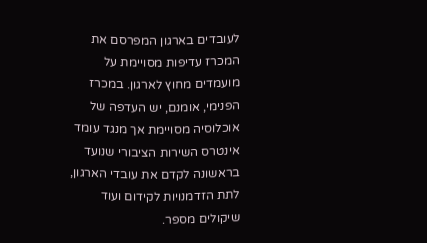לעובדים בארגון המפרסם את המכרז עדיפות מסויימת על מועמדים מחוץ לארגון. במכרז הפנימי, אומנם, יש העדפה של אוכלוסיה מסויימת אך מנגד עומד אינטרס השירות הציבורי שנועד בראשונה לקדם את עובדי הארגון, לתת הזדמנויות לקידום ועוד שיקולים מספר.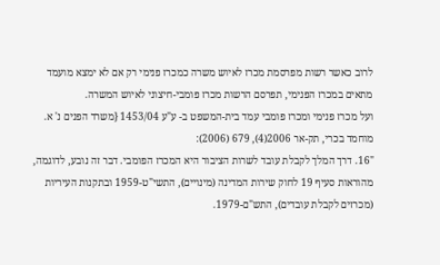לרוב כאשר רשות מפרסמת מכרז לאיוש משרה כמכרז פנימי רק אם לא ימצא מועמד מתאים במכרז הפנימי, תפרסם הרשות מכרז פומבי-חיצוני לאיוש המשרה.
ועל מכרז פנימי ומכרז פומבי עמד בית-המשפט ב- ע"ע 1453/04 {משרד הפנים נ' א. מוחמד בכרי, תק-אר 2006(4), 679 (2006):
"16. דרך המלך לקבלת עובד לשרות הציבור היא המכרז הפומבי. דבר זה נובע, לדוגמה, מהוראות סעיף 19 לחוק שירות המדינה (מינויים), התשי"ט-1959 ובתקנות העיריות (מכרזים לקבלת עובדים), התש"ם-1979.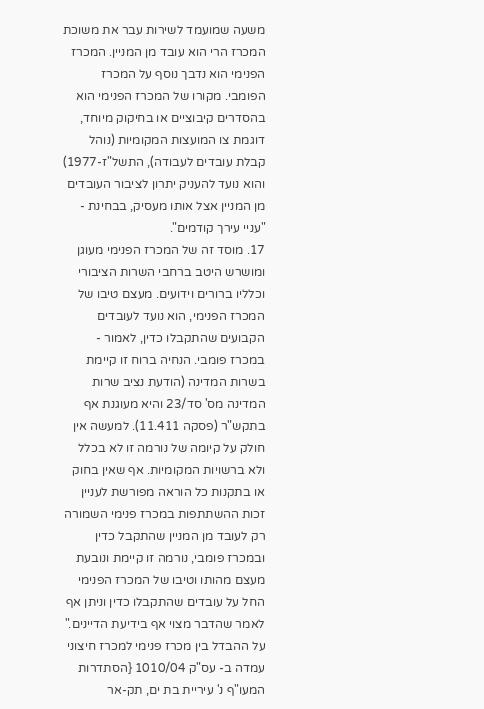משעה שמועמד לשירות עבר את משוכת המכרז הרי הוא עובד מן המניין. המכרז הפנימי הוא נדבך נוסף על המכרז הפומבי. מקורו של המכרז הפנימי הוא בהסדרים קיבוציים או בחיקוק מיוחד, דוגמת צו המועצות המקומיות (נוהל קבלת עובדים לעבודה), התשל"ז-1977) והוא נועד להעניק יתרון לציבור העובדים מן המניין אצל אותו מעסיק, בבחינת - "עניי עירך קודמים".
17. מוסד זה של המכרז הפנימי מעוגן ומושרש היטב ברחבי השרות הציבורי וכלליו ברורים וידועים. מעצם טיבו של המכרז הפנימי, הוא נועד לעובדים הקבועים שהתקבלו כדין, לאמור - במכרז פומבי. הנחיה ברוח זו קיימת בשרות המדינה (הודעת נציב שרות המדינה מס' סד/23 והיא מעוגנת אף בתקש"ר (פסקה 11.411). למעשה אין חולק על קיומה של נורמה זו לא בכלל ולא ברשויות המקומיות. אף שאין בחוק או בתקנות כל הוראה מפורשת לעניין זכות ההשתתפות במכרז פנימי השמורה רק לעובד מן המניין שהתקבל כדין ובמכרז פומבי, נורמה זו קיימת ונובעת מעצם מהותו וטיבו של המכרז הפנימי החל על עובדים שהתקבלו כדין וניתן אף לאמר שהדבר מצוי אף בידיעת הדיינים."
על ההבדל בין מכרז פנימי למכרז חיצוני עמדה ב- עס"ק 1010/04 {הסתדרות המעו"ף נ' עיריית בת ים, תק-אר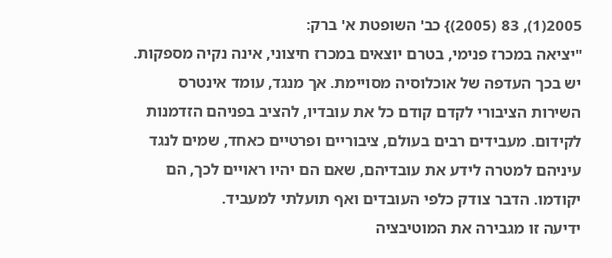2005(1), 83 (2005)} כב' השופטת א' ברק:
"יציאה במכרז פנימי, בטרם יוצאים במכרז חיצוני, אינה נקיה מספקות. יש בכך העדפה של אוכלוסיה מסויימת. אך מנגד, עומד אינטרס השירות הציבורי לקדם קודם כל את עובדיו, להציב בפניהם הזדמנות לקידום. מעבידים רבים בעולם, ציבוריים ופרטיים כאחד, שמים לנגד עיניהם למטרה לידע את עובדיהם, שאם הם יהיו ראויים לכך, הם יקודמו. הדבר צודק כלפי העובדים ואף תועלתי למעביד.
ידיעה זו מגבירה את המוטיבציה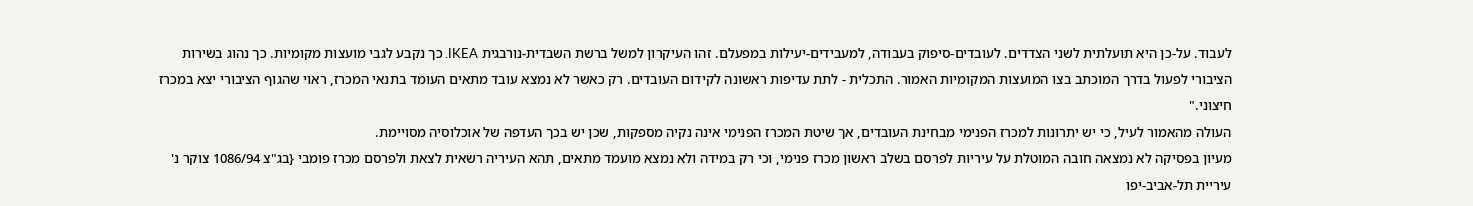לעבוד. על-כן היא תועלתית לשני הצדדים. לעובדים-סיפוק בעבודה, למעבידים-יעילות במפעלם. זהו העיקרון למשל ברשת השבדית-נורבגית IKEA. כך נקבע לגבי מועצות מקומיות. כך נהוג בשירות הציבורי לפעול בדרך המוכתב בצו המועצות המקומיות האמור. התכלית - לתת עדיפות ראשונה לקידום העובדים. רק כאשר לא נמצא עובד מתאים העומד בתנאי המכרז, ראוי שהגוף הציבורי יצא במכרז חיצוני."
העולה מהאמור לעיל, כי יש יתרונות למכרז הפנימי מבחינת העובדים, אך שיטת המכרז הפנימי אינה נקיה מספקות, שכן יש בכך העדפה של אוכלוסיה מסויימת.
מעיון בפסיקה לא נמצאה חובה המוטלת על עיריות לפרסם בשלב ראשון מכרז פנימי, וכי רק במידה ולא נמצא מועמד מתאים, תהא העיריה רשאית לצאת ולפרסם מכרז פומבי {בג"צ 1086/94 צוקר נ' עיריית תל-אביב-יפו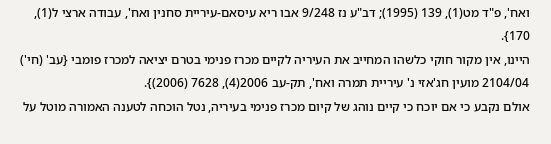ואח', פ"ד מט(1), 139 (1995); דב"ע נז 9/248 אבו ריא עיסאם-עיריית סחנין ואח', עבודה ארצי ל(1), 170}.
היינו, אין מקור חוקי כלשהו המחייב את העיריה לקיים מכרז פנימי בטרם יציאה למכרז פומבי {עב' (חי') 2104/04 מועין חג'אזי נ' עיריית תמרה ואח', תק-עב 2006(4), 7628 (2006)}.
אולם נקבע כי אם יוכח כי קיים נוהג של קיום מכרז פנימי בעיריה, נטל הוכחה לטענה האמורה מוטל על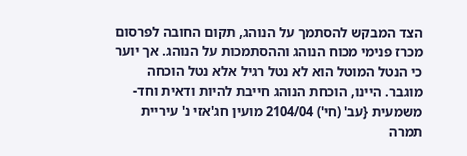הצד המבקש להסתמך על הנוהג, תקום החובה לפרסום מכרז פנימי מכוח הנוהג וההסתמכות על הנוהג. אך יוער כי הנטל המוטל הוא לא נטל רגיל אלא נטל הוכחה מוגבר. היינו, הוכחת הנוהג חייבת להיות ודאית וחד-משמעית {עב' (חי') 2104/04 מועין חג'אזי נ' עיריית תמרה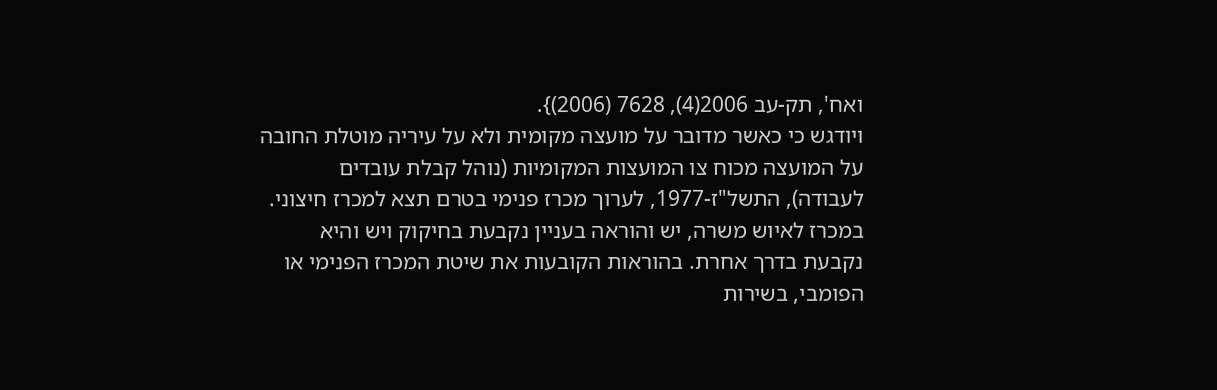ואח', תק-עב 2006(4), 7628 (2006)}.
ויודגש כי כאשר מדובר על מועצה מקומית ולא על עיריה מוטלת החובה על המועצה מכוח צו המועצות המקומיות (נוהל קבלת עובדים לעבודה), התשל"ז-1977, לערוך מכרז פנימי בטרם תצא למכרז חיצוני.
במכרז לאיוש משרה, יש והוראה בעניין נקבעת בחיקוק ויש והיא נקבעת בדרך אחרת. בהוראות הקובעות את שיטת המכרז הפנימי או הפומבי, בשירות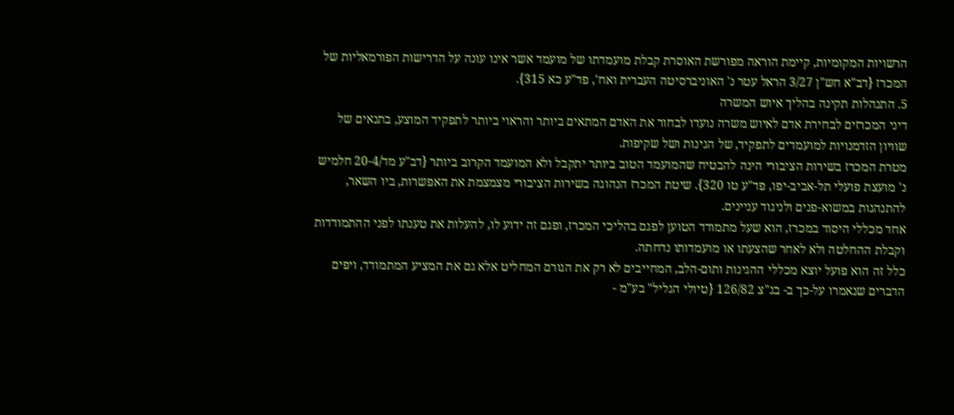הרשויות המקומיות, קיימת הוראה מפורשת האוסרת קבלת מועמדתו של מועמד אשר אינו עונה על הדרישות הפורמאליות של המכרז {דב"א חש"ן 3/27 הראל עטר נ' האוניברסיטה העברית ואח', פד"ע כא 315}.
5. התנהלות תקינה בהליך איוש המשרה
דיני המכרזים לבחירת אדם לאיוש משרה נועדו לבחור את האדם המתאים ביותר והראוי ביותר לתפקיד המוצע, בתנאים של שוויון הזדמנויות למועמדים לתפקיד, של הגינות ושל שקיפות.
מטרת המכרז בשירות הציבורי הינה להבטיח שהמועמד הטוב ביותר יתקבל ולא המועמד הקרוב ביותר {דב"ע מד/20-4 חלמיש נ' מועצת פועלי תל-אביב-יפו, פד"ע טו 320}. שיטת המכרז הנהוגה בשירות הציבורי מצמצמת את האפשרות, ביו השאר, להתנהגות במשוא-פנים ולניגוד עניינים.
אחד מכללי היסוד במכרז, הוא שעל מתמודד הטוען לפגם בהליכי המכרז, ופגם זה ידוע לו, להעלות את טענתו לפני ההתמודדות וקבלת ההחלטה ולא לאחר שהצעתו או מועמדותו נדחתה.
כלל זה הוא פועל יוצא מכללי ההגינות ותום-הלב, המחייבים לא רק את הגורם המחליט אלא גם את המציע המתמודד, ויפים הדברים שנאמרו על-כך ב- בג"צ 126/82 {טיולי הגליל" בע"מ -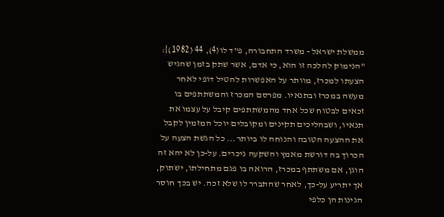ממשלת ישראל - משרד התחבורה, פ"ד לו(4), 44 (1982)}:
"הנימוק להלכה זו הוא, כי אדם, אשר שתק בזמן שהגיש הצעתו למכרז, מוותר על האפשרות להטיל דופי לאחר מעשה במכרז ובתנאיו. מפרסם המכרז והמשתתפים בו זכאים לבטוח שכל אחד מהמשתתפים קיבל על עצמו את תנאיו, ושבהליכים תקינים ומקובלים יוכל המזמין לקבל את ההצעה הטובה והנוחה לו ביותר... כל הגשת הצעה על הכרוך בה דורשת מאמץ והשקעה ניכרים. על-כן לא יהא זה הוגן, אם משתתף במכרז, הרואה בו פגם מתחילתו, ישתוק, אך יתריע על-כך, לאחר שהתברר לו שלא זכה. יש בכך חוסר הגינות הן כלפי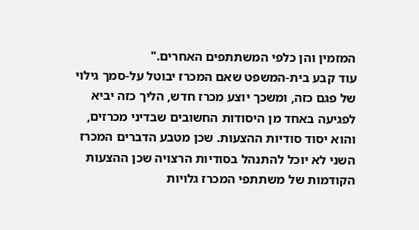המזמין והן כלפי המשתתפים האחרים."
עוד קבע בית-המשפט שאם המכרז יבוטל על-סמך גילוי של פגם כזה, ומשכך יוצע מכרז חדש, הליך כזה יביא לפגיעה באחד מן היסודות החשובים שבדיני מכרזים, והוא יסוד סודיות ההצעות. שכן מטבע הדברים המכרז השני לא יוכל להתנהל בסודיות הרצויה שכן ההצעות הקודמות של משתתפי המכרז גלויות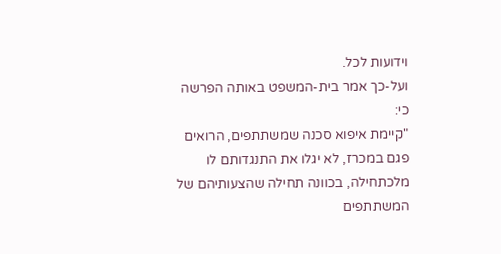וידועות לכל.
ועל-כך אמר בית-המשפט באותה הפרשה כי:
"קיימת איפוא סכנה שמשתתפים, הרואים פגם במכרז, לא יגלו את התנגדותם לו מלכתחילה, בכוונה תחילה שהצעותיהם של המשתתפים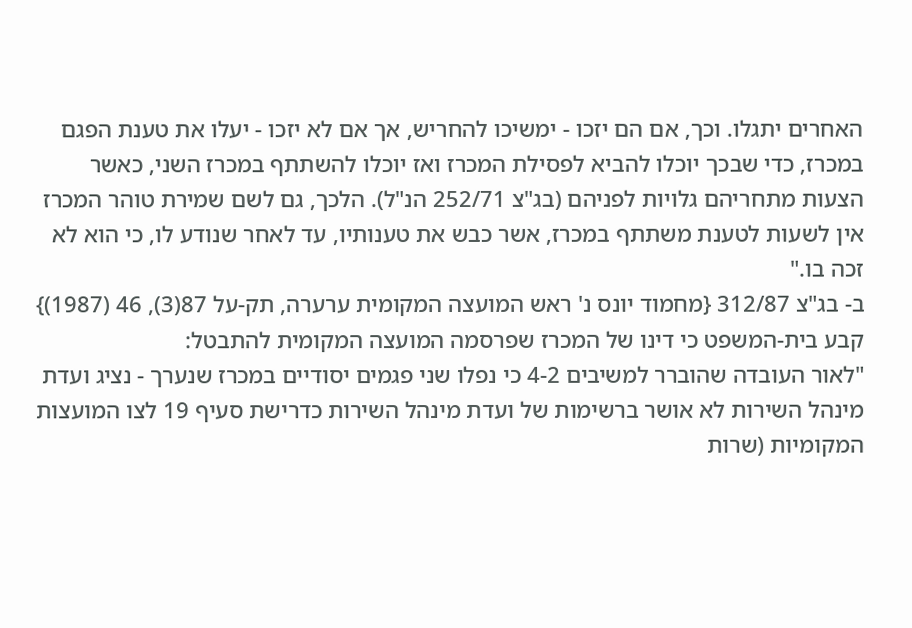האחרים יתגלו. וכך, אם הם יזכו - ימשיכו להחריש, אך אם לא יזכו - יעלו את טענת הפגם במכרז, כדי שבכך יוכלו להביא לפסילת המכרז ואז יוכלו להשתתף במכרז השני, כאשר הצעות מתחריהם גלויות לפניהם (בג"צ 252/71 הנ"ל). הלכך, גם לשם שמירת טוהר המכרז אין לשעות לטענת משתתף במכרז, אשר כבש את טענותיו, עד לאחר שנודע לו, כי הוא לא זכה בו."
ב- בג"צ 312/87 {מחמוד יונס נ' ראש המועצה המקומית ערערה, תק-על 87(3), 46 (1987)} קבע בית-המשפט כי דינו של המכרז שפרסמה המועצה המקומית להתבטל:
"לאור העובדה שהוברר למשיבים 4-2 כי נפלו שני פגמים יסודיים במכרז שנערך - נציג ועדת מינהל השירות לא אושר ברשימות של ועדת מינהל השירות כדרישת סעיף 19 לצו המועצות המקומיות (שרות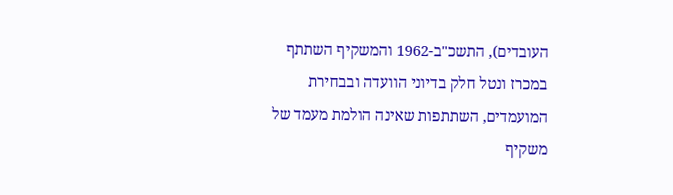העובדים), התשכ"ב-1962 והמשקיף השתתף במכרז ונטל חלק בדיוני הוועדה ובבחירת המועמדים, השתתפות שאינה הולמת מעמד של משקיף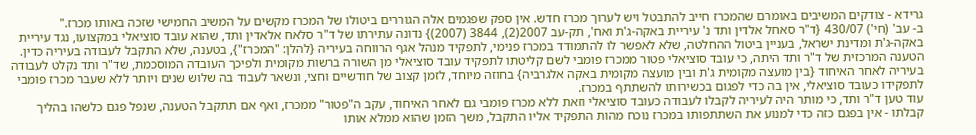גרידא - צודקים המשיבים באומרם שהמכרז חייב להתבטל ויש לערוך מכרז חדש. אין ספק שפגמים אלה הגוררים ביטולו של המכרז מקשים על המשיב החמישי שזכה באותו מכרז."
ב- עב' (חי') 430/07 {ד"ר סאחל אלדין ותד נ' עיריית באקה-ג'ת ואח', תק-עב 2007(2), 3844 (2007)} נדונה עתירתו של ד"ר סלאח אלאדין ותד, שהוא עובד סוציאלי במקצועו, נגד עיריית באקה-ג'ת ומדינת ישראל, בעניין ביטול ההחלטה, שלא לאפשר לו להתמודד במכרז פנימי, לתפקיד מנהל אגף הרווחה בעיריה {להלן: "המכרז"}, בטענה, שלא התקבל לעבודה בעיריה כדין.
הטענה המרכזית של ד"ר ותד היתה, כי עובד סוציאלי פטור ממכרז פומבי לשם קליטתו לתפקיד עובד סוציאלי מן השורה ברשות מקומית ולפיכך העובדה המוסכמת, שד"ר ותד נקלט לעבודה בעיריה לאחר האיחוד {בין מועצה מקומית ג'ת ובין מועצה מקומית באקה אלגרביה} בחוזה מיוחד, לזמן קצוב של חודשיים וחצי, ונשאר לעבוד בה שלוש שנים ויותר ללא שעבר מכרז פומבי לתפקידו כעובד סוציאלי, אין בה כדי לפגום בכשירותו להשתתף במכרז.
עוד טען ד"ר ותד, כי מותר היה לעיריה לקבלו לעבודה כעובד סוציאלי וזאת ללא מכרז פומבי גם לאחר האיחוד, עקב ה"פטור" ממכרז, ואף אם תתקבל הטענה, שנפל פגם כלשהו בהליך קבלתו - אין בפגם כזה כדי למנוע את השתתפותו במכרז נוכח מהות התפקיד אליו התקבל, משך הזמן שהוא ממלא אותו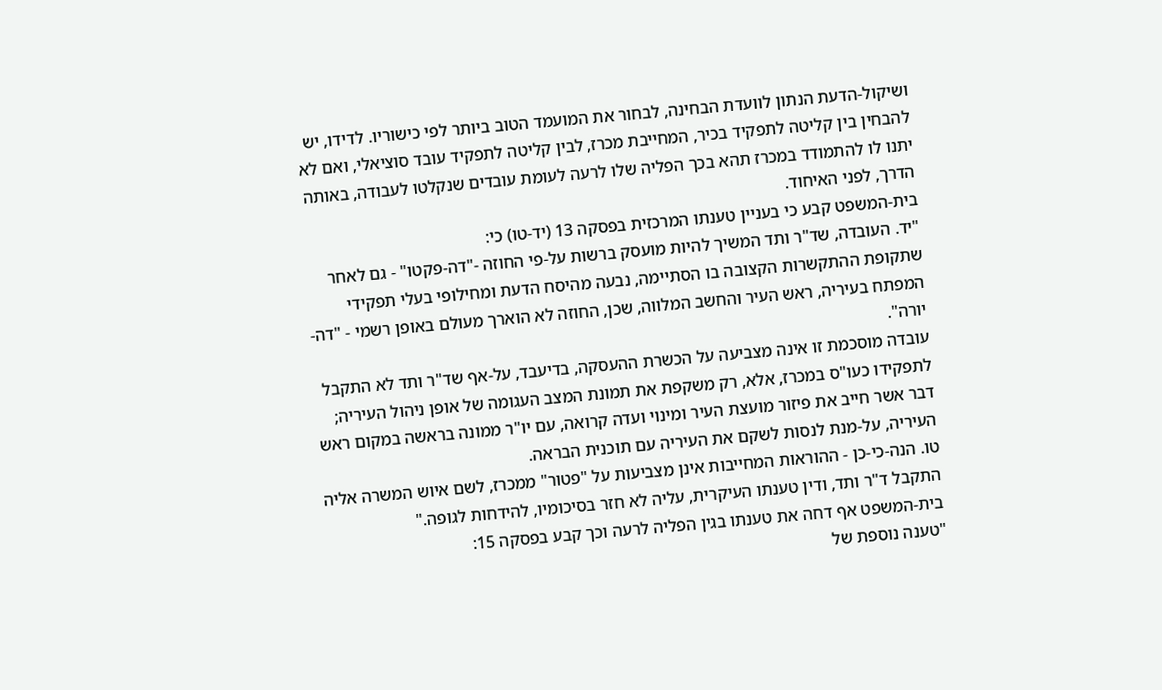ושיקול-הדעת הנתון לוועדת הבחינה, לבחור את המועמד הטוב ביותר לפי כישוריו. לדידו, יש להבחין בין קליטה לתפקיד בכיר, המחייבת מכרז, לבין קליטה לתפקיד עובד סוציאלי, ואם לא יתנו לו להתמודד במכרז תהא בכך הפליה שלו לרעה לעומת עובדים שנקלטו לעבודה, באותה הדרך, לפני האיחוד.
בית-המשפט קבע כי בעניין טענתו המרכזית בפסקה 13 (יד-טו) כי:
"יד. העובדה, שד"ר ותד המשיך להיות מועסק ברשות על-פי החוזה -"דה-פקטו" - גם לאחר שתקופת ההתקשרות הקצובה בו הסתיימה, נבעה מהיסח הדעת ומחילופי בעלי תפקידי המפתח בעיריה, ראש העיר והחשב המלווה, שכן, החוזה לא הוארך מעולם באופן רשמי - "דה-יורה".
עובדה מוסכמת זו אינה מצביעה על הכשרת ההעסקה, בדיעבד, על-אף שד"ר ותד לא התקבל לתפקידו כעו"ס במכרז, אלא, רק משקפת את תמונת המצב העגומה של אופן ניהול העיריה; דבר אשר חייב את פיזור מועצת העיר ומינוי ועדה קרואה, עם יו"ר ממונה בראשה במקום ראש העיריה, על-מנת לנסות לשקם את העיריה עם תוכנית הבראה.
טו. הנה-כי-כן - ההוראות המחייבות אינן מצביעות על "פטור" ממכרז, לשם איוש המשרה אליה התקבל ד"ר ותד, ודין טענתו העיקרית, עליה לא חזר בסיכומיו, להידחות לגופה."
בית-המשפט אף דחה את טענתו בגין הפליה לרעה וכך קבע בפסקה 15:
"טענה נוספת של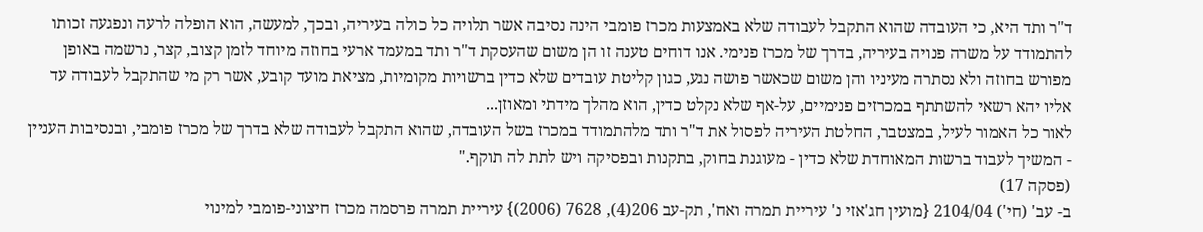ד"ר ותד היא, כי העובדה שהוא התקבל לעבודה שלא באמצעות מכרז פומבי הינה נסיבה אשר תלויה כל כולה בעיריה, ובכך, למעשה, הוא הופלה לרעה ונפגעה זכותו להתמודד על משרה פנויה בעיריה, בדרך של מכרז פנימי. אנו דוחים טענה זו הן משום שהעסקת ד"ר ותד במעמד ארעי בחוזה מיוחד לזמן קצוב, קצר, נרשמה באופן מפורש בחוזה ולא נסתרה מעיניו והן משום שכאשר פושה נגע, כגון קליטת עובדים שלא כדין ברשויות מקומיות, מציאת מועד קובע, אשר רק מי שהתקבל לעבודה עד אליו יהא רשאי להשתתף במכרזים פנימיים, על-אף שלא נקלט כדין, הוא מהלך מידתי ומאוזן...
לאור כל האמור לעיל, במצטבר, החלטת העיריה לפסול את ד"ר ותד מלהתמודד במכרז בשל העובדה, שהוא התקבל לעבודה שלא בדרך של מכרז פומבי, ובנסיבות העניין - המשיך לעבוד ברשות המאוחדת שלא כדין - מעוגנת בחוק, בתקנות ובפסיקה ויש לתת לה תוקף."
(פסקה 17)
ב- עב' (חי') 2104/04 {מועין חג'אזי נ' עיריית תמרה ואח', תק-עב 206(4), 7628 (2006)} עיריית תמרה פרסמה מכרז חיצוני-פומבי למינוי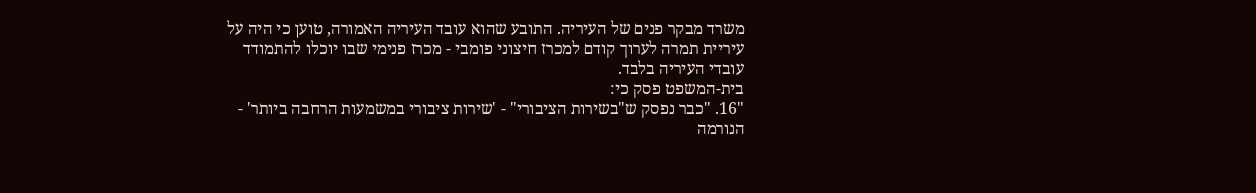משרד מבקר פנים של העיריה. התובע שהוא עובד העיריה האמורה, טוען כי היה על עיריית תמרה לערוך קודם למכרז חיצוני פומבי - מכרז פנימי שבו יוכלו להתמודד עובדי העיריה בלבד.
בית-המשפט פסק כי:
"16. "כבר נפסק ש"בשירות הציבורי" - 'שירות ציבורי במשמעות הרחבה ביותר' - הנורמה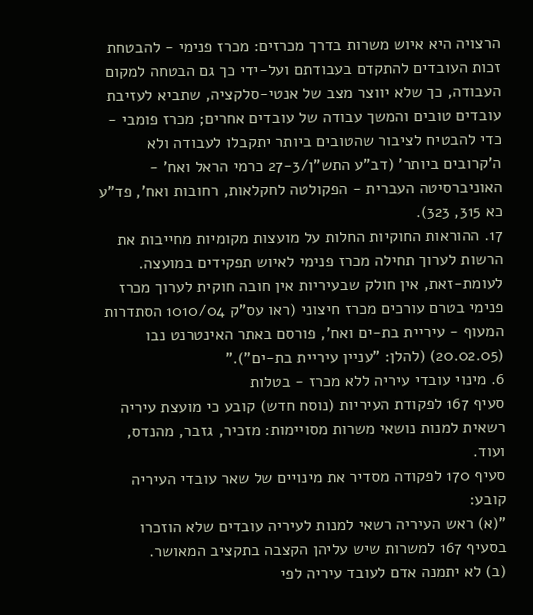הרצויה היא איוש משרות בדרך מכרזים: מכרז פנימי - להבטחת זכות העובדים להתקדם בעבודתם ועל-ידי כך גם הבטחה למקום העבודה, כך שלא יווצר מצב של אנטי-סלקציה, שתביא לעזיבת עובדים טובים והמשך עבודה של עובדים אחרים; מכרז פומבי - כדי להבטיח לציבור שהטובים ביותר יתקבלו לעבודה ולא ה'קרובים ביותר' (דב"ע התש"ן/27-3 כרמי הראל ואח' - האוניברסיטה העברית - הפקולטה לחקלאות, רחובות ואח', פד"ע כא 315, 323).
17. ההוראות החוקיות החלות על מועצות מקומיות מחייבות את הרשות לערוך תחילה מכרז פנימי לאיוש תפקידים במועצה. לעומת-זאת, אין חולק שבעיריות אין חובה חוקית לערוך מכרז פנימי בטרם עורכים מכרז חיצוני (ראו עס"ק 1010/04 הסתדרות המעוף - עיריית בת-ים ואח', פורסם באתר האינטרנט נבו (20.02.05) (להלן: "עניין עיריית בת-ים")."
6. מינוי עובדי עיריה ללא מכרז - בטלות
סעיף 167 לפקודת העיריות (נוסח חדש) קובע כי מועצת עיריה רשאית למנות נושאי משרות מסויימות: מזכיר, גזבר, מהנדס, ועוד.
סעיף 170 לפקודה מסדיר את מינויים של שאר עובדי העיריה קובע:
"(א) ראש העיריה רשאי למנות לעיריה עובדים שלא הוזכרו בסעיף 167 למשרות שיש עליהן הקצבה בתקציב המאושר.
(ב) לא יתמנה אדם לעובד עיריה לפי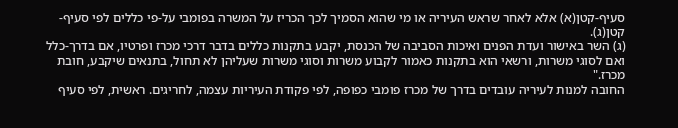סעיף-קטן(א) אלא לאחר שראש העיריה או מי שהוא הסמיך לכך הכריז על המשרה בפומבי על-פי כללים לפי סעיף-קטן(ג).
(ג) השר באישור ועדת הפנים ואיכות הסביבה של הכנסת, יקבע בתקנות כללים בדבר דרכי מכרז ופרטיו, אם בדרך-כלל ואם לסוגי משרות, ורשאי הוא בתקנות כאמור לקבוע משרות וסוגי משרות שעליהן לא תחול, בתנאים שיקבע, חובת מכרז."
החובה למנות לעיריה עובדים בדרך של מכרז פומבי כפופה, לפי פקודת העיריות עצמה, לחריגים. ראשית, לפי סעיף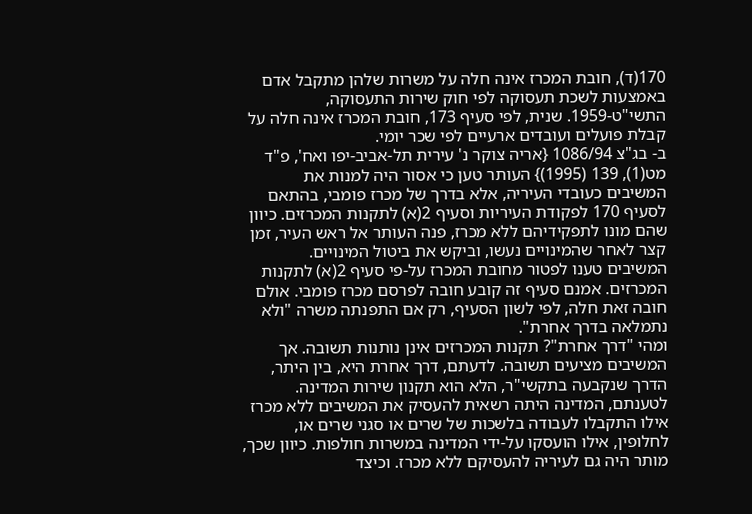170(ד), חובת המכרז אינה חלה על משרות שלהן מתקבל אדם באמצעות לשכת תעסוקה לפי חוק שירות התעסוקה, התשי"ט-1959. שנית, לפי סעיף 173, חובת המכרז אינה חלה על קבלת פועלים ועובדים ארעיים לפי שכר יומי.
ב- בג"צ 1086/94 {אריה צוקר נ' עירית תל-אביב-יפו ואח', פ"ד מט(1), 139 (1995)} העותר טען כי אסור היה למנות את המשיבים כעובדי העיריה, אלא בדרך של מכרז פומבי, בהתאם לסעיף 170 לפקודת העיריות וסעיף 2(א) לתקנות המכרזים. כיוון שהם מונו לתפקידיהם ללא מכרז, פנה העותר אל ראש העיר, זמן קצר לאחר שהמינויים נעשו, וביקש את ביטול המינויים.
המשיבים טענו לפטור מחובת המכרז על-פי סעיף 2(א) לתקנות המכרזים. אמנם סעיף זה קובע חובה לפרסם מכרז פומבי. אולם חובה זאת חלה, לפי לשון הסעיף, רק אם התפנתה משרה "ולא נתמלאה בדרך אחרת".
ומהי "דרך אחרת"? תקנות המכרזים אינן נותנות תשובה. אך המשיבים מציעים תשובה. לדעתם, דרך אחרת היא, בין היתר, הדרך שנקבעה בתקשי"ר, הלא הוא תקנון שירות המדינה.
לטענתם, המדינה היתה רשאית להעסיק את המשיבים ללא מכרז אילו התקבלו לעבודה בלשכות של שרים או סגני שרים או, לחלופין, אילו הועסקו על-ידי המדינה במשרות חולפות. כיוון שכך, מותר היה גם לעיריה להעסיקם ללא מכרז. וכיצד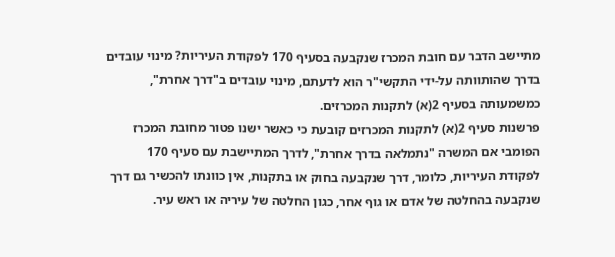מתיישב הדבר עם חובת המכרז שנקבעה בסעיף 170 לפקודת העיריות? מינוי עובדים בדרך שהותוותה על-ידי התקשי"ר הוא לדעתם, מינוי עובדים ב"דרך אחרת", כמשמעותה בסעיף 2(א) לתקנות המכרזים.
פרשנות סעיף 2(א) לתקנות המכרזים קובעת כי כאשר ישנו פטור מחובת המכרז הפומבי אם המשרה "נתמלאה בדרך אחרת", לדרך המתיישבת עם סעיף 170 לפקודת העיריות, כלומר, דרך שנקבעה בחוק או בתקנות, אין כוונתו להכשיר גם דרך שנקבעה בהחלטה של אדם או גוף אחר, כגון החלטה של עיריה או ראש עיר.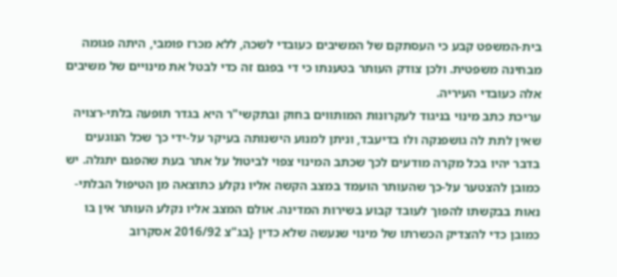בית-המשפט קבע כי העסתקם של המשיבים כעובדי לשכה, ללא מכרז פומבי, היתה פגומה מבחינה משפטית. ולכן צודק העותר בטענתו כי די בפגם זה כדי לבטל את מינויים של משיבים אלה כעובדי העיריה.
עריכת כתב מינוי בניגוד לעקרונות המותווים בחוק ובתקשי"ר היא בגדר תופעה בלתי-רצויה שאין לתת לה גושפנקה ולו בדיעבד, וניתן למנוע הישנותה בעיקר על-ידי כך שכל הנוגעים בדבר יהיו בכל מקרה מודעים לכך שכתב המינוי צפוי לביטול על אתר בעת שהפגם יתגלה. יש כמובן להצטער על-כך שהעותר הועמד במצב הקשה אליו נקלע כתוצאה מן הטיפול הבלתי-נאות בבקשתו להפוך לעובד קבוע בשירות המדינה. אולם המצב אליו נקלע העותר אין בו כמובן כדי להצדיק הכשרתו של מינוי שנעשה שלא כדין {בג"צ 2016/92 אסקרוב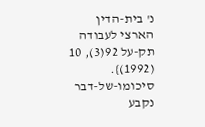נ' בית-הדין הארצי לעבודה תק-על 92(3), 10 (1992)}.
סיכומו-של-דבר נקבע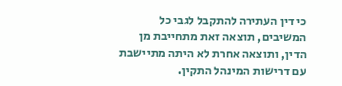כי דין העתירה להתקבל לגבי כל המשיבים, תוצאה זאת מתחייבת מן הדין, ותוצאה אחרת לא היתה מתיישבת עם דרישות המינהל התקין.